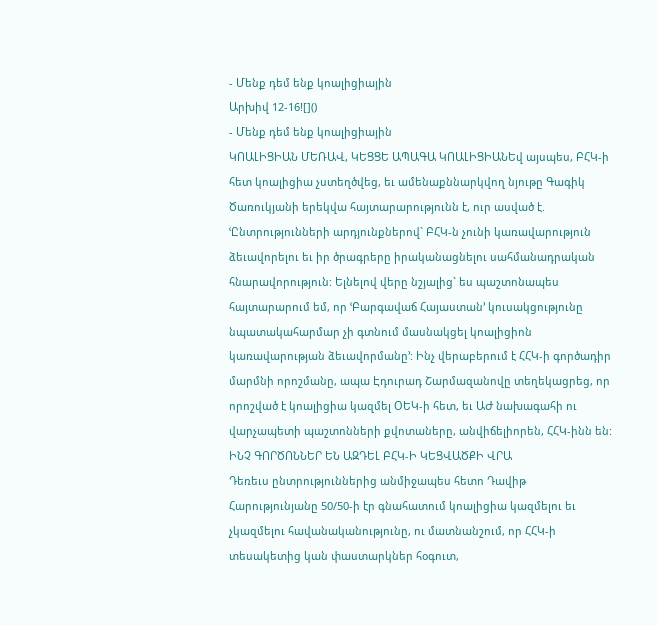- Մենք դեմ ենք կոալիցիային
Արխիվ 12-16![]()
- Մենք դեմ ենք կոալիցիային
ԿՈԱԼԻՑԻԱՆ ՄԵՌԱՎ, ԿԵՑՑԵ ԱՊԱԳԱ ԿՈԱԼԻՑԻԱՆԵվ այսպես, ԲՀԿ-ի հետ կոալիցիա չստեղծվեց, եւ ամենաքննարկվող նյութը Գագիկ Ծառուկյանի երեկվա հայտարարությունն է, ուր ասված է. ՙԸնտրությունների արդյունքներով` ԲՀԿ-ն չունի կառավարություն ձեւավորելու եւ իր ծրագրերը իրականացնելու սահմանադրական հնարավորություն: Ելնելով վերը նշյալից` ես պաշտոնապես հայտարարում եմ, որ ՙԲարգավաճ Հայաստան՚ կուսակցությունը նպատակահարմար չի գտնում մասնակցել կոալիցիոն կառավարության ձեւավորմանը՚: Ինչ վերաբերում է ՀՀԿ-ի գործադիր մարմնի որոշմանը, ապա Էդուրադ Շարմազանովը տեղեկացրեց, որ որոշված է կոալիցիա կազմել ՕԵԿ-ի հետ, եւ ԱԺ նախագահի ու վարչապետի պաշտոնների քվոտաները, անվիճելիորեն, ՀՀԿ-ինն են:
ԻՆՉ ԳՈՐԾՈՆՆԵՐ ԵՆ ԱԶԴԵԼ ԲՀԿ-Ի ԿԵՑՎԱԾՔԻ ՎՐԱ
Դեռեւս ընտրություններից անմիջապես հետո Դավիթ Հարությունյանը 50/50-ի էր գնահատում կոալիցիա կազմելու եւ չկազմելու հավանականությունը, ու մատնանշում, որ ՀՀԿ-ի տեսակետից կան փաստարկներ հօգուտ,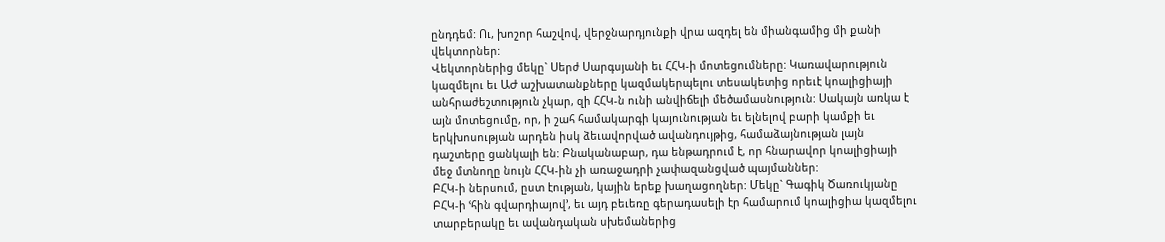ընդդեմ: Ու, խոշոր հաշվով, վերջնարդյունքի վրա ազդել են միանգամից մի քանի վեկտորներ:
Վեկտորներից մեկը` Սերժ Սարգսյանի եւ ՀՀԿ-ի մոտեցումները: Կառավարություն կազմելու եւ ԱԺ աշխատանքները կազմակերպելու տեսակետից որեւէ կոալիցիայի անհրաժեշտություն չկար, զի ՀՀԿ-ն ունի անվիճելի մեծամասնություն: Սակայն առկա է այն մոտեցումը, որ, ի շահ համակարգի կայունության եւ ելնելով բարի կամքի եւ երկխոսության արդեն իսկ ձեւավորված ավանդույթից, համաձայնության լայն դաշտերը ցանկալի են: Բնականաբար, դա ենթադրում է, որ հնարավոր կոալիցիայի մեջ մտնողը նույն ՀՀԿ-ին չի առաջադրի չափազանցված պայմաններ:
ԲՀԿ-ի ներսում, ըստ էության, կային երեք խաղացողներ: Մեկը` Գագիկ Ծառուկյանը ԲՀԿ-ի ՙհին գվարդիայով՚, եւ այդ բեւեռը գերադասելի էր համարում կոալիցիա կազմելու տարբերակը եւ ավանդական սխեմաներից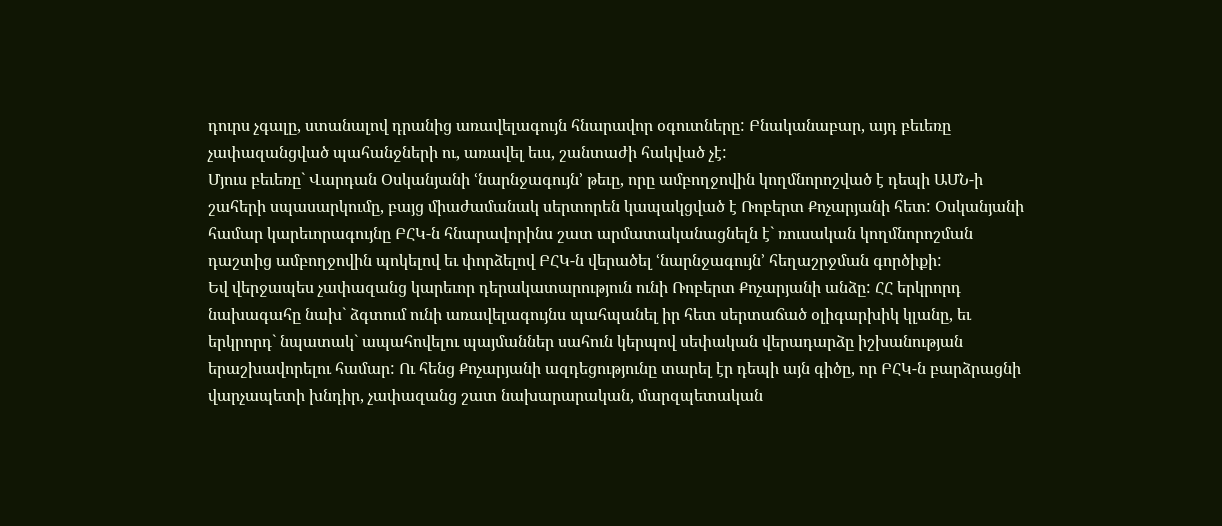դուրս չգալը, ստանալով դրանից առավելագույն հնարավոր օգուտները: Բնականաբար, այդ բեւեռը չափազանցված պահանջների ու, առավել եւս, շանտաժի հակված չէ:
Մյուս բեւեռը` Վարդան Օսկանյանի ՙնարնջագույն՚ թեւը, որը ամբողջովին կողմնորոշված է դեպի ԱՄՆ-ի շահերի սպասարկումը, բայց միաժամանակ սերտորեն կապակցված է Ռոբերտ Քոչարյանի հետ: Օսկանյանի համար կարեւորագույնը ԲՀԿ-ն հնարավորինս շատ արմատականացնելն է` ռուսական կողմնորոշման դաշտից ամբողջովին պոկելով եւ փորձելով ԲՀԿ-ն վերածել ՙնարնջագույն՚ հեղաշրջման գործիքի:
Եվ վերջապես չափազանց կարեւոր դերակատարություն ունի Ռոբերտ Քոչարյանի անձը: ՀՀ երկրորդ նախագահը նախ` ձգտում ունի առավելագույնս պահպանել իր հետ սերտաճած օլիգարխիկ կլանը, եւ երկրորդ` նպատակ` ապահովելու պայմաններ սահուն կերպով սեփական վերադարձը իշխանության երաշխավորելու համար: Ու հենց Քոչարյանի ազդեցությունը տարել էր դեպի այն գիծը, որ ԲՀԿ-ն բարձրացնի վարչապետի խնդիր, չափազանց շատ նախարարական, մարզպետական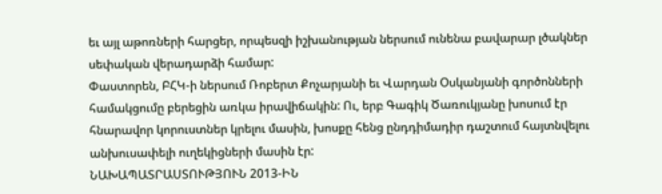եւ այլ աթոռների հարցեր, որպեսզի իշխանության ներսում ունենա բավարար լծակներ սեփական վերադարձի համար:
Փաստորեն, ԲՀԿ-ի ներսում Ռոբերտ Քոչարյանի եւ Վարդան Օսկանյանի գործոնների համակցումը բերեցին առկա իրավիճակին: Ու, երբ Գագիկ Ծառուկյանը խոսում էր հնարավոր կորուստներ կրելու մասին, խոսքը հենց ընդդիմադիր դաշտում հայտնվելու անխուսափելի ուղեկիցների մասին էր:
ՆԱԽԱՊԱՏՐԱՍՏՈՒԹՅՈՒՆ 2013-ԻՆ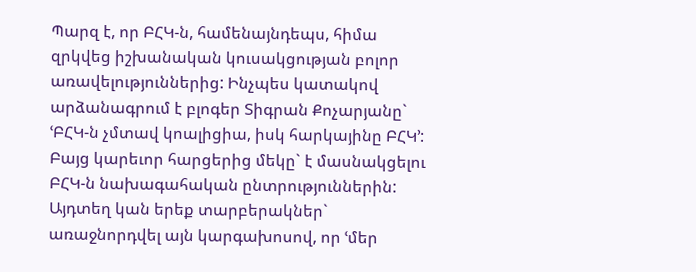Պարզ է, որ ԲՀԿ-ն, համենայնդեպս, հիմա զրկվեց իշխանական կուսակցության բոլոր առավելություններից: Ինչպես կատակով արձանագրում է բլոգեր Տիգրան Քոչարյանը` ՙԲՀԿ-ն չմտավ կոալիցիա, իսկ հարկայինը ԲՀԿ՚: Բայց կարեւոր հարցերից մեկը` է մասնակցելու ԲՀԿ-ն նախագահական ընտրություններին:
Այդտեղ կան երեք տարբերակներ` առաջնորդվել այն կարգախոսով, որ ՙմեր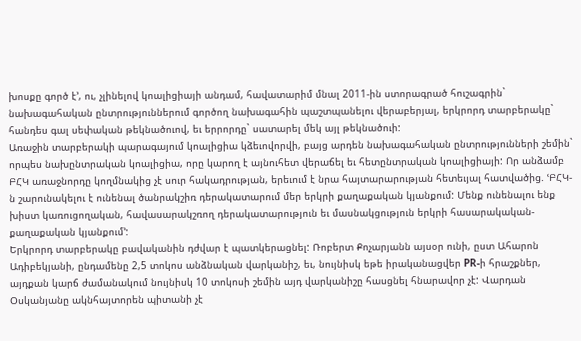խոսքը գործ է՚, ու, չլինելով կոալիցիայի անդամ, հավատարիմ մնալ 2011-ին ստորագրած հուշագրին` նախագահական ընտրություններում գործող նախագահին պաշտպանելու վերաբերյալ, երկրորդ տարբերակը` հանդես գալ սեփական թեկնածուով, եւ երրորդը` սատարել մեկ այլ թեկնածուի:
Առաջին տարբերակի պարագայում կոալիցիա կձեւովորվի, բայց արդեն նախագահական ընտրությունների շեմին` որպես նախընտրական կոալիցիա, որը կարող է այնուհետ վերաճել եւ հետընտրական կոալիցիայի: Որ անձամբ ԲՀԿ առաջնորդը կողմնակից չէ սուր հակադրության, երեւում է նրա հայտարարության հետեւյալ հատվածից. ՙԲՀԿ-ն շարունակելու է ունենալ ծանրակշիռ դերակատարում մեր երկրի քաղաքական կյանքում: Մենք ունենալու ենք խիստ կառուցողական, հավասարակշռող դերակատարություն եւ մասնակցություն երկրի հասարակական-քաղաքական կյանքում՚:
Երկրորդ տարբերակը բավականին դժվար է պատկերացնել: Ռոբերտ Քոչարյանն այսօր ունի, ըստ Ահարոն Ադիբեկյանի, ընդամենը 2,5 տոկոս անձնական վարկանիշ, եւ, նույնիսկ եթե իրականացվեր PR-ի հրաշքներ, այդքան կարճ ժամանակում նույնիսկ 10 տոկոսի շեմին այդ վարկանիշը հասցնել հնարավոր չէ: Վարդան Օսկանյանը ակնհայտորեն պիտանի չէ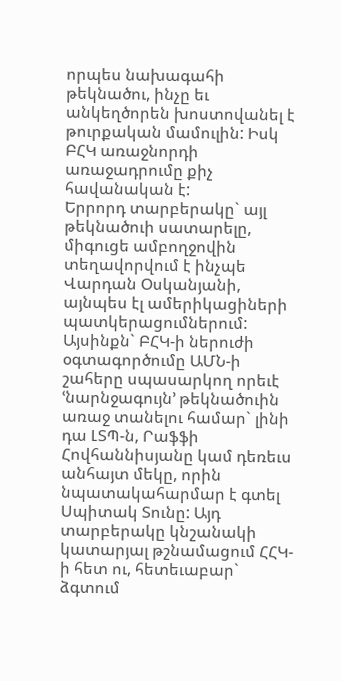որպես նախագահի թեկնածու, ինչը եւ անկեղծորեն խոստովանել է թուրքական մամուլին: Իսկ ԲՀԿ առաջնորդի առաջադրումը քիչ հավանական է:
Երրորդ տարբերակը` այլ թեկնածուի սատարելը, միգուցե ամբողջովին տեղավորվում է ինչպե Վարդան Օսկանյանի, այնպես էլ ամերիկացիների պատկերացումներում: Այսինքն` ԲՀԿ-ի ներուժի օգտագործումը ԱՄՆ-ի շահերը սպասարկող որեւէ ՙնարնջագույն՚ թեկնածուին առաջ տանելու համար` լինի դա ԼՏՊ-ն, Րաֆֆի Հովհաննիսյանը կամ դեռեւս անհայտ մեկը, որին նպատակահարմար է գտել Սպիտակ Տունը: Այդ տարբերակը կնշանակի կատարյալ թշնամացում ՀՀԿ-ի հետ ու, հետեւաբար` ձգտում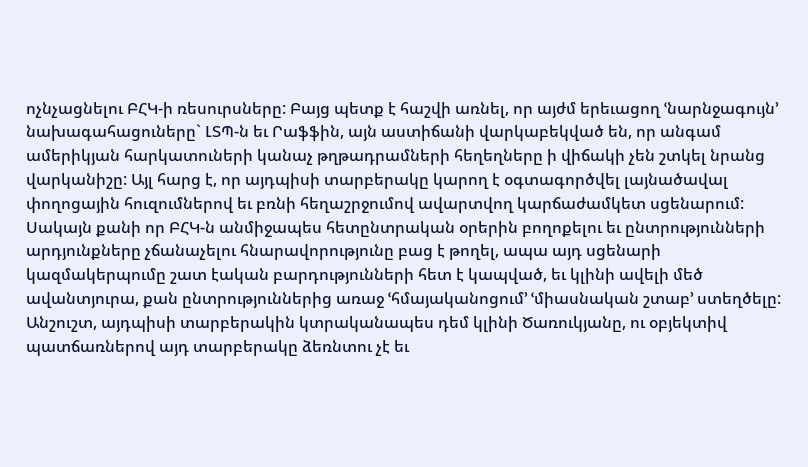ոչնչացնելու ԲՀԿ-ի ռեսուրսները: Բայց պետք է հաշվի առնել, որ այժմ երեւացող ՙնարնջագույն՚ նախագահացուները` ԼՏՊ-ն եւ Րաֆֆին, այն աստիճանի վարկաբեկված են, որ անգամ ամերիկյան հարկատուների կանաչ թղթադրամների հեղեղները ի վիճակի չեն շտկել նրանց վարկանիշը: Այլ հարց է, որ այդպիսի տարբերակը կարող է օգտագործվել լայնածավալ փողոցային հուզումներով եւ բռնի հեղաշրջումով ավարտվող կարճաժամկետ սցենարում: Սակայն քանի որ ԲՀԿ-ն անմիջապես հետընտրական օրերին բողոքելու եւ ընտրությունների արդյունքները չճանաչելու հնարավորությունը բաց է թողել, ապա այդ սցենարի կազմակերպումը շատ էական բարդությունների հետ է կապված, եւ կլինի ավելի մեծ ավանտյուրա, քան ընտրություններից առաջ ՙհմայականոցում՚ ՙմիասնական շտաբ՚ ստեղծելը:
Անշուշտ, այդպիսի տարբերակին կտրականապես դեմ կլինի Ծառուկյանը, ու օբյեկտիվ պատճառներով այդ տարբերակը ձեռնտու չէ եւ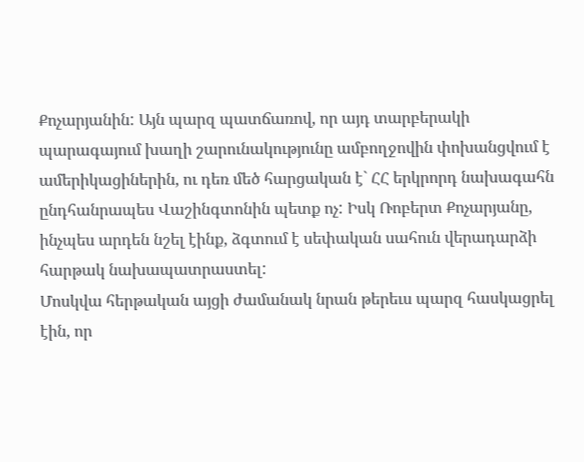Քոչարյանին: Այն պարզ պատճառով, որ այդ տարբերակի պարագայում խաղի շարունակությունը ամբողջովին փոխանցվում է ամերիկացիներին, ու դեռ մեծ հարցական է` ՀՀ երկրորդ նախագահն ընդհանրապես Վաշինգտոնին պետք ոչ: Իսկ Ռոբերտ Քոչարյանը, ինչպես արդեն նշել էինք, ձգտում է սեփական սահուն վերադարձի հարթակ նախապատրաստել:
Մոսկվա հերթական այցի ժամանակ նրան թերեւս պարզ հասկացրել էին, որ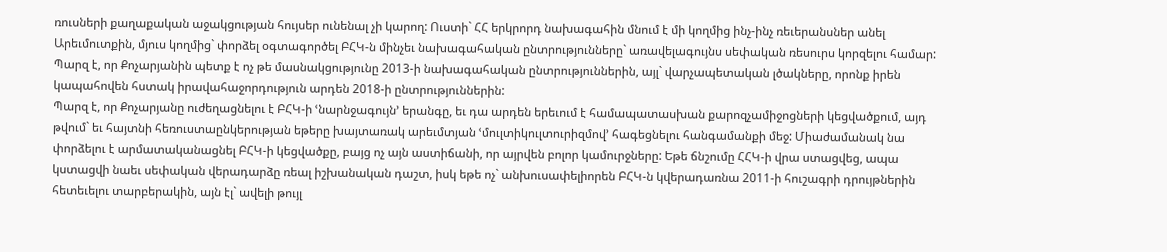ռուսների քաղաքական աջակցության հույսեր ունենալ չի կարող: Ուստի` ՀՀ երկրորդ նախագահին մնում է մի կողմից ինչ-ինչ ռեւերանսներ անել Արեւմուտքին, մյուս կողմից` փորձել օգտագործել ԲՀԿ-ն մինչեւ նախագահական ընտրությունները` առավելագույնս սեփական ռեսուրս կորզելու համար: Պարզ է, որ Քոչարյանին պետք է ոչ թե մասնակցությունը 2013-ի նախագահական ընտրություններին, այլ` վարչապետական լծակները, որոնք իրեն կապահովեն հստակ իրավահաջորդություն արդեն 2018-ի ընտրություններին:
Պարզ է, որ Քոչարյանը ուժեղացնելու է ԲՀԿ-ի ՙնարնջագույն՚ երանգը, եւ դա արդեն երեւում է համապատասխան քարոզչամիջոցների կեցվածքում, այդ թվում` եւ հայտնի հեռուստաընկերության եթերը խայտառակ արեւմտյան ՙմուլտիկուլտուրիզմով՚ հագեցնելու հանգամանքի մեջ: Միաժամանակ նա փորձելու է արմատականացնել ԲՀԿ-ի կեցվածքը, բայց ոչ այն աստիճանի, որ այրվեն բոլոր կամուրջները: Եթե ճնշումը ՀՀԿ-ի վրա ստացվեց, ապա կստացվի նաեւ սեփական վերադարձը ռեալ իշխանական դաշտ, իսկ եթե ոչ` անխուսափելիորեն ԲՀԿ-ն կվերադառնա 2011-ի հուշագրի դրույթներին հետեւելու տարբերակին, այն էլ` ավելի թույլ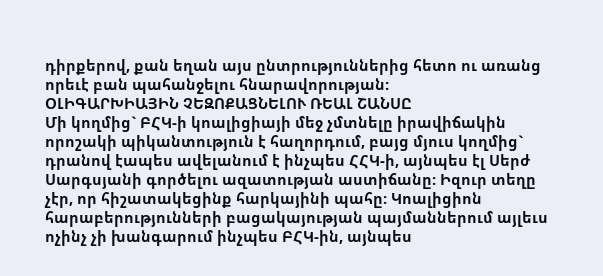դիրքերով, քան եղան այս ընտրություններից հետո ու առանց որեւէ բան պահանջելու հնարավորության:
ՕԼԻԳԱՐԽԻԱՅԻՆ ՉԵԶՈՔԱՑՆԵԼՈՒ ՌԵԱԼ ՇԱՆՍԸ
Մի կողմից` ԲՀԿ-ի կոալիցիայի մեջ չմտնելը իրավիճակին որոշակի պիկանտություն է հաղորդում, բայց մյուս կողմից` դրանով էապես ավելանում է ինչպես ՀՀԿ-ի, այնպես էլ Սերժ Սարգսյանի գործելու ազատության աստիճանը: Իզուր տեղը չէր, որ հիշատակեցինք հարկայինի պահը: Կոալիցիոն հարաբերությունների բացակայության պայմաններում այլեւս ոչինչ չի խանգարում ինչպես ԲՀԿ-ին, այնպես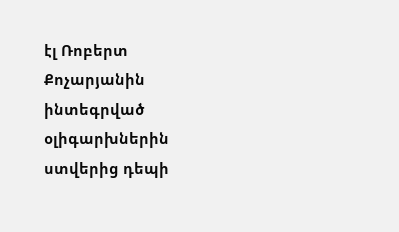էլ Ռոբերտ Քոչարյանին ինտեգրված օլիգարխներին ստվերից դեպի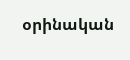օրինական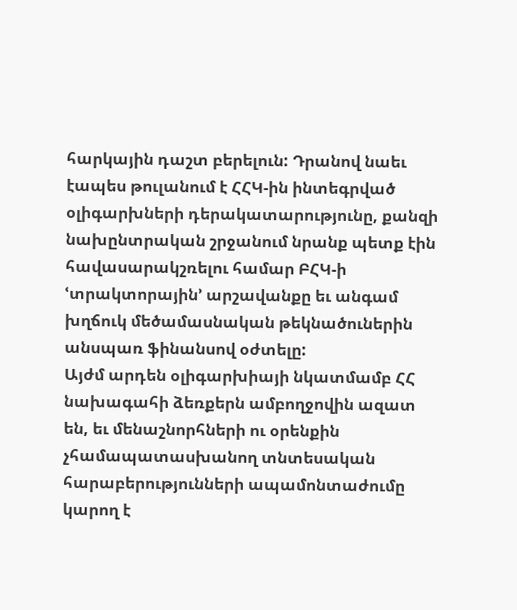հարկային դաշտ բերելուն: Դրանով նաեւ էապես թուլանում է ՀՀԿ-ին ինտեգրված օլիգարխների դերակատարությունը, քանզի նախընտրական շրջանում նրանք պետք էին հավասարակշռելու համար ԲՀԿ-ի ՙտրակտորային՚ արշավանքը եւ անգամ խղճուկ մեծամասնական թեկնածուներին անսպառ ֆինանսով օժտելը:
Այժմ արդեն օլիգարխիայի նկատմամբ ՀՀ նախագահի ձեռքերն ամբողջովին ազատ են, եւ մենաշնորհների ու օրենքին չհամապատասխանող տնտեսական հարաբերությունների ապամոնտաժումը կարող է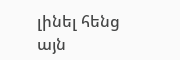լինել հենց այն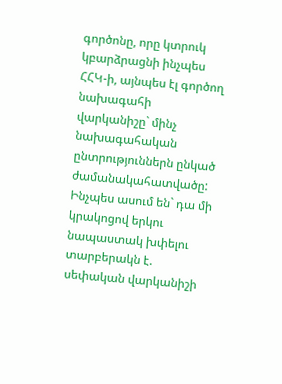գործոնը, որը կտրուկ կբարձրացնի ինչպես ՀՀԿ-ի, այնպես էլ գործող նախագահի վարկանիշը` մինչ նախագահական ընտրություններն ընկած ժամանակահատվածը: Ինչպես ասում են` դա մի կրակոցով երկու նապաստակ խփելու տարբերակն է. սեփական վարկանիշի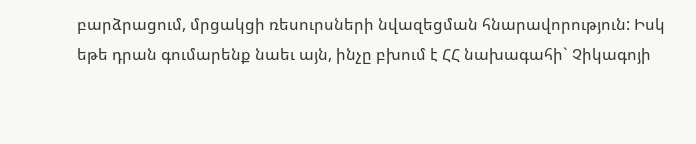բարձրացում, մրցակցի ռեսուրսների նվազեցման հնարավորություն: Իսկ եթե դրան գումարենք նաեւ այն, ինչը բխում է ՀՀ նախագահի` Չիկագոյի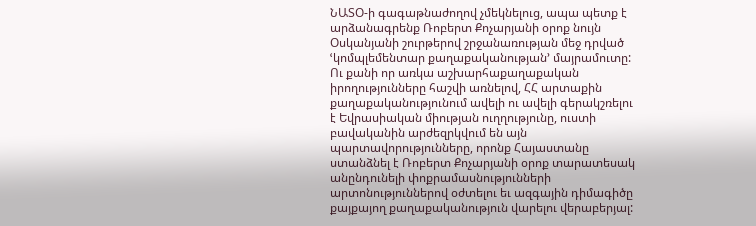ՆԱՏՕ-ի գագաթնաժողով չմեկնելուց, ապա պետք է արձանագրենք Ռոբերտ Քոչարյանի օրոք նույն Օսկանյանի շուրթերով շրջանառության մեջ դրված ՙկոմպլեմենտար քաղաքականության՚ մայրամուտը: Ու քանի որ առկա աշխարհաքաղաքական իրողությունները հաշվի առնելով, ՀՀ արտաքին քաղաքականությունում ավելի ու ավելի գերակշռելու է Եվրասիական միության ուղղությունը, ուստի բավականին արժեզրկվում են այն պարտավորությունները, որոնք Հայաստանը ստանձնել է Ռոբերտ Քոչարյանի օրոք տարատեսակ անընդունելի փոքրամասնությունների արտոնություններով օժտելու եւ ազգային դիմագիծը քայքայող քաղաքականություն վարելու վերաբերյալ: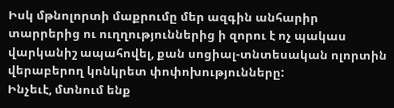Իսկ մթնոլորտի մաքրումը մեր ազգին անհարիր տարրերից ու ուղղություններից ի զորու է ոչ պակաս վարկանիշ ապահովել, քան սոցիալ-տնտեսական ոլորտին վերաբերող կոնկրետ փոփոխությունները:
Ինչեւէ, մտնում ենք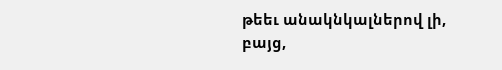թեեւ անակնկալներով լի, բայց,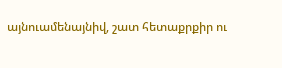այնուամենայնիվ, շատ հետաքրքիր ու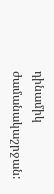դինամիկ ժամանակաշրջան: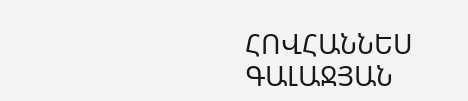ՀՈՎՀԱՆՆԵՍ ԳԱԼԱՋՅԱՆ